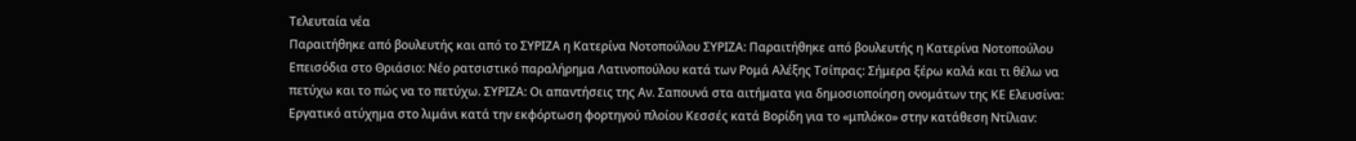Τελευταία νέα
Παραιτήθηκε από βουλευτής και από το ΣΥΡΙΖΑ η Κατερίνα Νοτοπούλου ΣΥΡΙΖΑ: Παραιτήθηκε από βουλευτής η Κατερίνα Νοτοπούλου Επεισόδια στο Θριάσιο: Νέο ρατσιστικό παραλήρημα Λατινοπούλου κατά των Ρομά Αλέξης Τσίπρας: Σήμερα ξέρω καλά και τι θέλω να πετύχω και το πώς να το πετύχω. ΣΥΡΙΖΑ: Οι απαντήσεις της Αν. Σαπουνά στα αιτήματα για δημοσιοποίηση ονομάτων της ΚΕ Ελευσίνα: Εργατικό ατύχημα στο λιμάνι κατά την εκφόρτωση φορτηγού πλοίου Κεσσές κατά Βορίδη για το «μπλόκο» στην κατάθεση Ντίλιαν: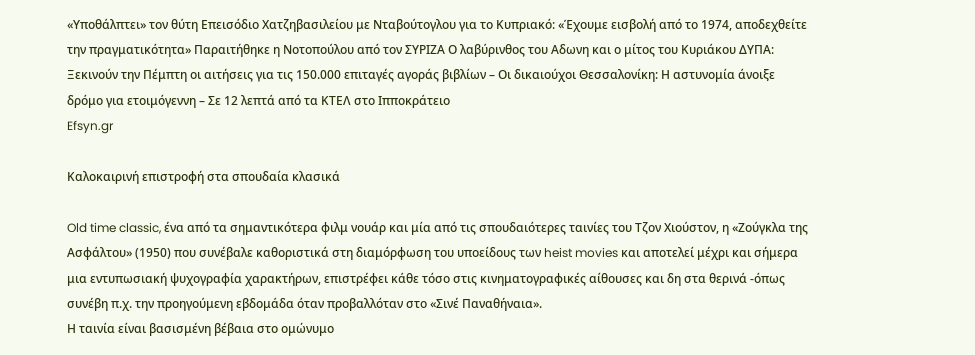«Υποθάλπτει» τον θύτη Επεισόδιο Χατζηβασιλείου με Νταβούτογλου για το Κυπριακό: «Έχουμε εισβολή από το 1974, αποδεχθείτε την πραγματικότητα» Παραιτήθηκε η Νοτοπούλου από τον ΣΥΡΙΖΑ Ο λαβύρινθος του Αδωνη και ο μίτος του Κυριάκου ΔΥΠΑ: Ξεκινούν την Πέμπτη οι αιτήσεις για τις 150.000 επιταγές αγοράς βιβλίων – Οι δικαιούχοι Θεσσαλονίκη: Η αστυνομία άνοιξε δρόμο για ετοιμόγεννη – Σε 12 λεπτά από τα ΚΤΕΛ στο Ιπποκράτειο
Efsyn.gr

Καλοκαιρινή επιστροφή στα σπουδαία κλασικά

Old time classic, ένα από τα σημαντικότερα φιλμ νουάρ και μία από τις σπουδαιότερες ταινίες του Τζον Χιούστον, η «Ζούγκλα της Ασφάλτου» (1950) που συνέβαλε καθοριστικά στη διαμόρφωση του υποείδους των heist movies και αποτελεί μέχρι και σήμερα μια εντυπωσιακή ψυχογραφία χαρακτήρων, επιστρέφει κάθε τόσο στις κινηματογραφικές αίθουσες και δη στα θερινά -όπως συνέβη π.χ. την προηγούμενη εβδομάδα όταν προβαλλόταν στο «Σινέ Παναθήναια».
Η ταινία είναι βασισμένη βέβαια στο ομώνυμο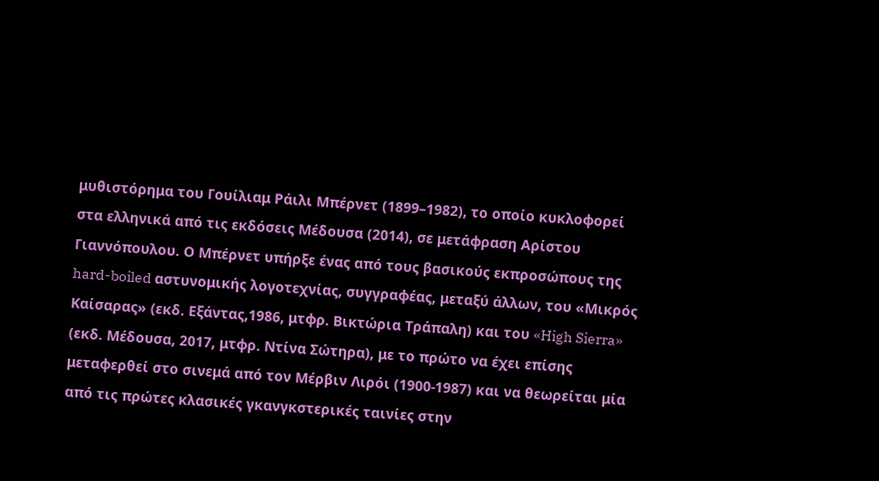μυθιστόρημα του Γουίλιαμ Ράιλι Μπέρνετ (1899–1982), το οποίο κυκλοφορεί στα ελληνικά από τις εκδόσεις Μέδουσα (2014), σε μετάφραση Αρίστου Γιαννόπουλου. Ο Μπέρνετ υπήρξε ένας από τους βασικούς εκπροσώπους της hard-boiled αστυνομικής λογοτεχνίας, συγγραφέας, μεταξύ άλλων, του «Μικρός Καίσαρας» (εκδ. Εξάντας,1986, μτφρ. Βικτώρια Τράπαλη) και του «High Sierra» (εκδ. Μέδουσα, 2017, μτφρ. Ντίνα Σώτηρα), με το πρώτο να έχει επίσης μεταφερθεί στο σινεμά από τον Μέρβιν Λιρόι (1900-1987) και να θεωρείται μία από τις πρώτες κλασικές γκανγκστερικές ταινίες στην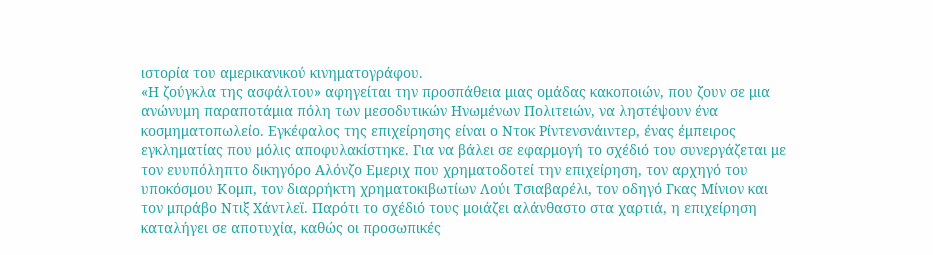ιστορία του αμερικανικού κινηματογράφου.
«Η ζούγκλα της ασφάλτου» αφηγείται την προσπάθεια μιας ομάδας κακοποιών, που ζουν σε μια ανώνυμη παραποτάμια πόλη των μεσοδυτικών Ηνωμένων Πολιτειών, να ληστέψουν ένα κοσμηματοπωλείο. Εγκέφαλος της επιχείρησης είναι ο Ντοκ Ρίντενσνάιντερ, ένας έμπειρος εγκληματίας που μόλις αποφυλακίστηκε. Για να βάλει σε εφαρμογή το σχέδιό του συνεργάζεται με τον ευυπόληπτο δικηγόρο Αλόνζο Εμεριχ που χρηματοδοτεί την επιχείρηση, τον αρχηγό του υποκόσμου Κομπ, τον διαρρήκτη χρηματοκιβωτίων Λούι Τσιαβαρέλι, τον οδηγό Γκας Μίνιον και τον μπράβο Ντιξ Χάντλεϊ. Παρότι το σχέδιό τους μοιάζει αλάνθαστο στα χαρτιά, η επιχείρηση καταλήγει σε αποτυχία, καθώς οι προσωπικές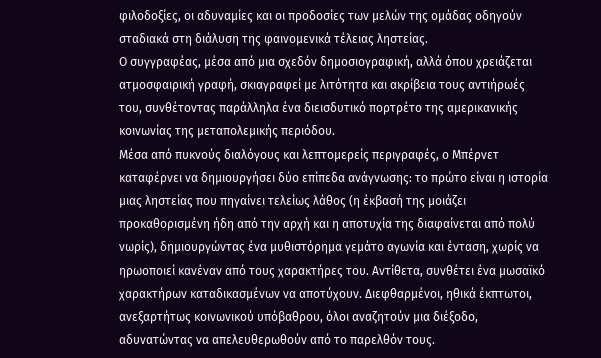φιλοδοξίες, οι αδυναμίες και οι προδοσίες των μελών της ομάδας οδηγούν σταδιακά στη διάλυση της φαινομενικά τέλειας ληστείας.
Ο συγγραφέας, μέσα από μια σχεδόν δημοσιογραφική, αλλά όπου χρειάζεται ατμοσφαιρική γραφή, σκιαγραφεί με λιτότητα και ακρίβεια τους αντιήρωές του, συνθέτοντας παράλληλα ένα διεισδυτικό πορτρέτο της αμερικανικής κοινωνίας της μεταπολεμικής περιόδου.
Μέσα από πυκνούς διαλόγους και λεπτομερείς περιγραφές, ο Μπέρνετ καταφέρνει να δημιουργήσει δύο επίπεδα ανάγνωσης: το πρώτο είναι η ιστορία μιας ληστείας που πηγαίνει τελείως λάθος (η έκβασή της μοιάζει προκαθορισμένη ήδη από την αρχή και η αποτυχία της διαφαίνεται από πολύ νωρίς), δημιουργώντας ένα μυθιστόρημα γεμάτο αγωνία και ένταση, χωρίς να ηρωοποιεί κανέναν από τους χαρακτήρες του. Αντίθετα, συνθέτει ένα μωσαϊκό χαρακτήρων καταδικασμένων να αποτύχουν. Διεφθαρμένοι, ηθικά έκπτωτοι, ανεξαρτήτως κοινωνικού υπόβαθρου, όλοι αναζητούν μια διέξοδο, αδυνατώντας να απελευθερωθούν από το παρελθόν τους.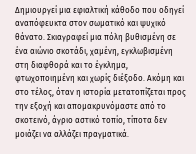Δημιουργεί μια εφιαλτική κάθοδο που οδηγεί αναπόφευκτα στον σωματικό και ψυχικό θάνατο. Σκιαγραφεί μια πόλη βυθισμένη σε ένα αιώνιο σκοτάδι, χαμένη, εγκλωβισμένη στη διαφθορά και το έγκλημα, φτωχοποιημένη και χωρίς διέξοδο. Ακόμη και στο τέλος, όταν η ιστορία μετατοπίζεται προς την εξοχή και απομακρυνόμαστε από το σκοτεινό, άγριο αστικό τοπίο, τίποτα δεν μοιάζει να αλλάζει πραγματικά.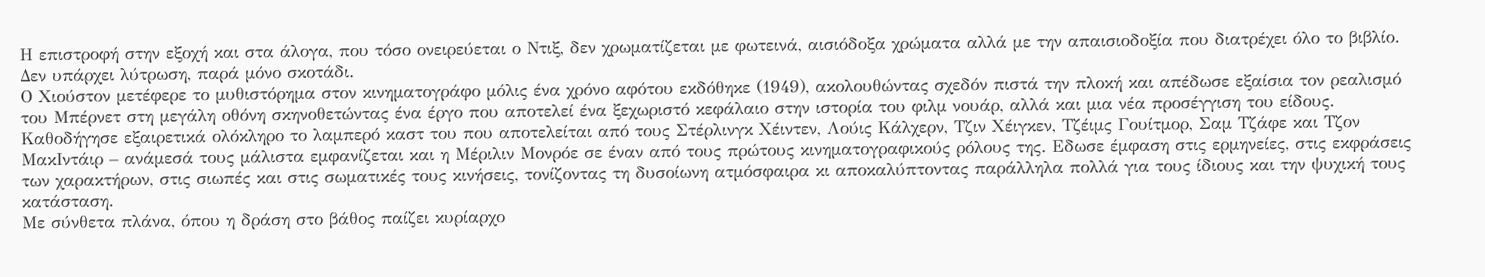Η επιστροφή στην εξοχή και στα άλογα, που τόσο ονειρεύεται ο Ντιξ, δεν χρωματίζεται με φωτεινά, αισιόδοξα χρώματα αλλά με την απαισιοδοξία που διατρέχει όλο το βιβλίο. Δεν υπάρχει λύτρωση, παρά μόνο σκοτάδι.
Ο Χιούστον μετέφερε το μυθιστόρημα στον κινηματογράφο μόλις ένα χρόνο αφότου εκδόθηκε (1949), ακολουθώντας σχεδόν πιστά την πλοκή και απέδωσε εξαίσια τον ρεαλισμό του Μπέρνετ στη μεγάλη οθόνη σκηνοθετώντας ένα έργο που αποτελεί ένα ξεχωριστό κεφάλαιο στην ιστορία του φιλμ νουάρ, αλλά και μια νέα προσέγγιση του είδους. Καθοδήγησε εξαιρετικά ολόκληρο το λαμπερό καστ του που αποτελείται από τους Στέρλινγκ Χέιντεν, Λούις Κάλχερν, Τζιν Χέιγκεν, Τζέιμς Γουίτμορ, Σαμ Τζάφε και Τζον ΜακΙντάιρ – ανάμεσά τους μάλιστα εμφανίζεται και η Μέριλιν Μονρόε σε έναν από τους πρώτους κινηματογραφικούς ρόλους της. Εδωσε έμφαση στις ερμηνείες, στις εκφράσεις των χαρακτήρων, στις σιωπές και στις σωματικές τους κινήσεις, τονίζοντας τη δυσοίωνη ατμόσφαιρα κι αποκαλύπτοντας παράλληλα πολλά για τους ίδιους και την ψυχική τους κατάσταση.
Με σύνθετα πλάνα, όπου η δράση στο βάθος παίζει κυρίαρχο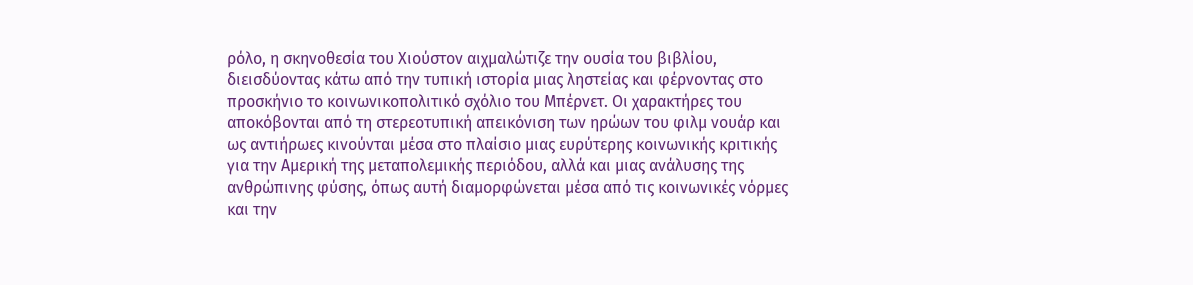ρόλο, η σκηνοθεσία του Χιούστον αιχμαλώτιζε την ουσία του βιβλίου, διεισδύοντας κάτω από την τυπική ιστορία μιας ληστείας και φέρνοντας στο προσκήνιο το κοινωνικοπολιτικό σχόλιο του Μπέρνετ. Οι χαρακτήρες του αποκόβονται από τη στερεοτυπική απεικόνιση των ηρώων του φιλμ νουάρ και ως αντιήρωες κινούνται μέσα στο πλαίσιο μιας ευρύτερης κοινωνικής κριτικής για την Αμερική της μεταπολεμικής περιόδου, αλλά και μιας ανάλυσης της ανθρώπινης φύσης, όπως αυτή διαμορφώνεται μέσα από τις κοινωνικές νόρμες και την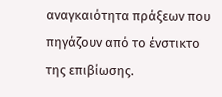αναγκαιότητα πράξεων που πηγάζουν από το ένστικτο της επιβίωσης.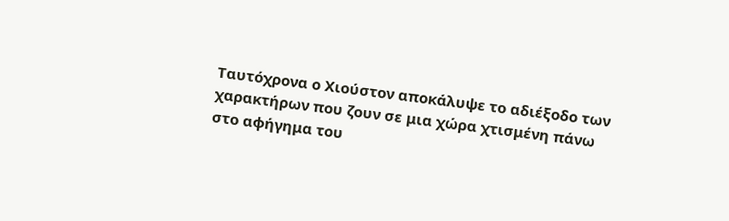Ταυτόχρονα ο Χιούστον αποκάλυψε το αδιέξοδο των χαρακτήρων που ζουν σε μια χώρα χτισμένη πάνω στο αφήγημα του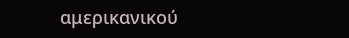αμερικανικού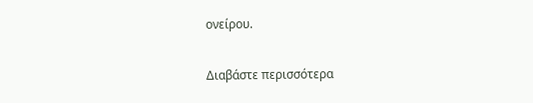ονείρου.

Διαβάστε περισσότερα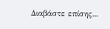Διαβάστε επίσης...